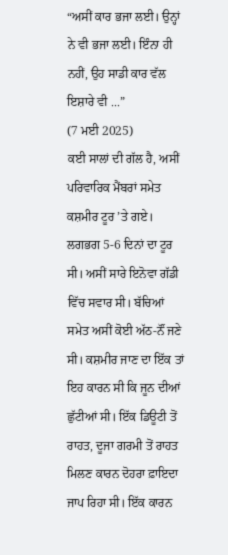“ਅਸੀਂ ਕਾਰ ਭਜਾ ਲਈ। ਉਨ੍ਹਾਂ ਨੇ ਵੀ ਭਜਾ ਲਈ। ਇੰਨਾ ਹੀ ਨਹੀਂ, ਉਹ ਸਾਡੀ ਕਾਰ ਵੱਲ ਇਸ਼ਾਰੇ ਵੀ ...”
(7 ਮਈ 2025)
ਕਈ ਸਾਲਾਂ ਦੀ ਗੱਲ ਹੈ, ਅਸੀਂ ਪਰਿਵਾਰਿਕ ਮੈਂਬਰਾਂ ਸਮੇਤ ਕਸ਼ਮੀਰ ਟੂਰ ’ਤੇ ਗਏ। ਲਗਭਗ 5-6 ਦਿਨਾਂ ਦਾ ਟੂਰ ਸੀ। ਅਸੀਂ ਸਾਰੇ ਇਨੋਵਾ ਗੱਡੀ ਵਿੱਚ ਸਵਾਰ ਸੀ। ਬੱਚਿਆਂ ਸਮੇਤ ਅਸੀਂ ਕੋਈ ਅੱਠ-ਨੌਂ ਜਣੇ ਸੀ। ਕਸ਼ਮੀਰ ਜਾਣ ਦਾ ਇੱਕ ਤਾਂ ਇਹ ਕਾਰਨ ਸੀ ਕਿ ਜੂਨ ਦੀਆਂ ਛੁੱਟੀਆਂ ਸੀ। ਇੱਕ ਡਿਊਟੀ ਤੋਂ ਰਾਹਤ, ਦੂਜਾ ਗਰਮੀ ਤੋਂ ਰਾਹਤ ਮਿਲਣ ਕਾਰਨ ਦੋਹਰਾ ਫ਼ਾਇਦਾ ਜਾਪ ਰਿਹਾ ਸੀ। ਇੱਕ ਕਾਰਨ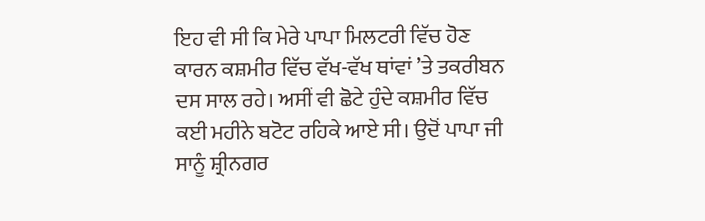ਇਹ ਵੀ ਸੀ ਕਿ ਮੇਰੇ ਪਾਪਾ ਮਿਲਟਰੀ ਵਿੱਚ ਹੋਣ ਕਾਰਨ ਕਸ਼ਮੀਰ ਵਿੱਚ ਵੱਖ-ਵੱਖ ਥਾਂਵਾਂ ’ਤੇ ਤਕਰੀਬਨ ਦਸ ਸਾਲ ਰਹੇ। ਅਸੀਂ ਵੀ ਛੋਟੇ ਹੁੰਦੇ ਕਸ਼ਮੀਰ ਵਿੱਚ ਕਈ ਮਹੀਨੇ ਬਟੋਟ ਰਹਿਕੇ ਆਏ ਸੀ। ਉਦੋਂ ਪਾਪਾ ਜੀ ਸਾਨੂੰ ਸ਼੍ਰੀਨਗਰ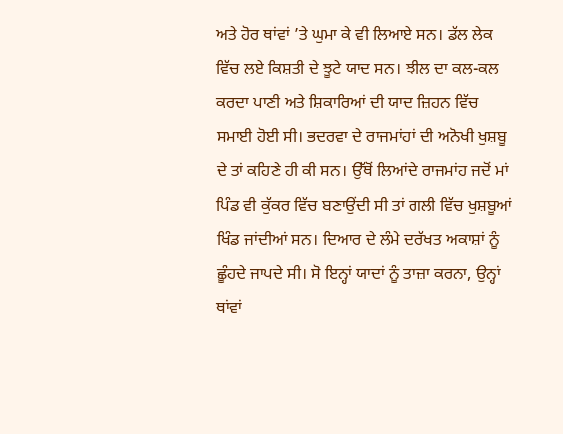ਅਤੇ ਹੋਰ ਥਾਂਵਾਂ ’ਤੇ ਘੁਮਾ ਕੇ ਵੀ ਲਿਆਏ ਸਨ। ਡੱਲ ਲੇਕ ਵਿੱਚ ਲਏ ਕਿਸ਼ਤੀ ਦੇ ਝੂਟੇ ਯਾਦ ਸਨ। ਝੀਲ ਦਾ ਕਲ-ਕਲ ਕਰਦਾ ਪਾਣੀ ਅਤੇ ਸ਼ਿਕਾਰਿਆਂ ਦੀ ਯਾਦ ਜ਼ਿਹਨ ਵਿੱਚ ਸਮਾਈ ਹੋਈ ਸੀ। ਭਦਰਵਾ ਦੇ ਰਾਜਮਾਂਹਾਂ ਦੀ ਅਨੋਖੀ ਖੁਸ਼ਬੂ ਦੇ ਤਾਂ ਕਹਿਣੇ ਹੀ ਕੀ ਸਨ। ਉੱਥੋਂ ਲਿਆਂਦੇ ਰਾਜਮਾਂਹ ਜਦੋਂ ਮਾਂ ਪਿੰਡ ਵੀ ਕੁੱਕਰ ਵਿੱਚ ਬਣਾਉਂਦੀ ਸੀ ਤਾਂ ਗਲੀ ਵਿੱਚ ਖੁਸ਼ਬੂਆਂ ਖਿੰਡ ਜਾਂਦੀਆਂ ਸਨ। ਦਿਆਰ ਦੇ ਲੰਮੇ ਦਰੱਖਤ ਅਕਾਸ਼ਾਂ ਨੂੰ ਛੂੰਹਦੇ ਜਾਪਦੇ ਸੀ। ਸੋ ਇਨ੍ਹਾਂ ਯਾਦਾਂ ਨੂੰ ਤਾਜ਼ਾ ਕਰਨਾ, ਉਨ੍ਹਾਂ ਥਾਂਵਾਂ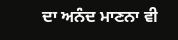ਦਾ ਅਨੰਦ ਮਾਣਨਾ ਵੀ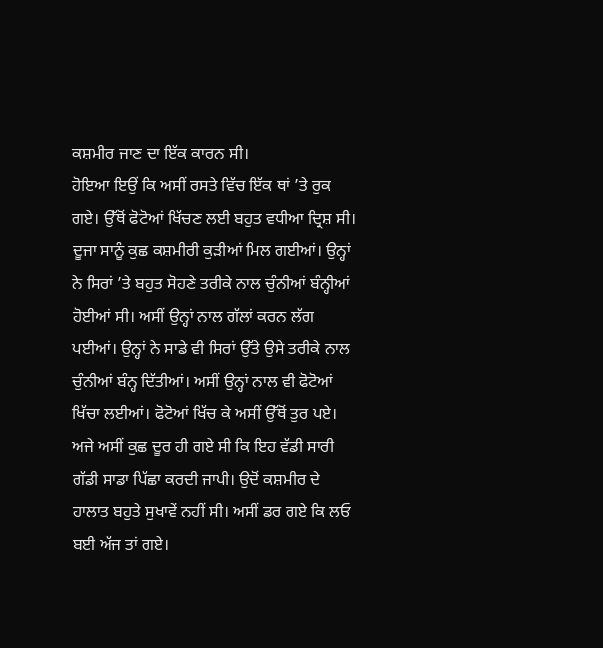ਕਸ਼ਮੀਰ ਜਾਣ ਦਾ ਇੱਕ ਕਾਰਨ ਸੀ।
ਹੋਇਆ ਇਉਂ ਕਿ ਅਸੀਂ ਰਸਤੇ ਵਿੱਚ ਇੱਕ ਥਾਂ ’ਤੇ ਰੁਕ ਗਏ। ਉੱਥੋਂ ਫੋਟੋਆਂ ਖਿੱਚਣ ਲਈ ਬਹੁਤ ਵਧੀਆ ਦ੍ਰਿਸ਼ ਸੀ। ਦੂਜਾ ਸਾਨੂੰ ਕੁਛ ਕਸ਼ਮੀਰੀ ਕੁੜੀਆਂ ਮਿਲ ਗਈਆਂ। ਉਨ੍ਹਾਂ ਨੇ ਸਿਰਾਂ ’ਤੇ ਬਹੁਤ ਸੋਹਣੇ ਤਰੀਕੇ ਨਾਲ ਚੁੰਨੀਆਂ ਬੰਨ੍ਹੀਆਂ ਹੋਈਆਂ ਸੀ। ਅਸੀਂ ਉਨ੍ਹਾਂ ਨਾਲ ਗੱਲਾਂ ਕਰਨ ਲੱਗ ਪਈਆਂ। ਉਨ੍ਹਾਂ ਨੇ ਸਾਡੇ ਵੀ ਸਿਰਾਂ ਉੱਤੇ ਉਸੇ ਤਰੀਕੇ ਨਾਲ ਚੁੰਨੀਆਂ ਬੰਨ੍ਹ ਦਿੱਤੀਆਂ। ਅਸੀਂ ਉਨ੍ਹਾਂ ਨਾਲ ਵੀ ਫੋਟੋਆਂ ਖਿੱਚਾ ਲਈਆਂ। ਫੋਟੋਆਂ ਖਿੱਚ ਕੇ ਅਸੀਂ ਉੱਥੋਂ ਤੁਰ ਪਏ।
ਅਜੇ ਅਸੀਂ ਕੁਛ ਦੂਰ ਹੀ ਗਏ ਸੀ ਕਿ ਇਹ ਵੱਡੀ ਸਾਰੀ ਗੱਡੀ ਸਾਡਾ ਪਿੱਛਾ ਕਰਦੀ ਜਾਪੀ। ਉਦੋਂ ਕਸ਼ਮੀਰ ਦੇ ਹਾਲਾਤ ਬਹੁਤੇ ਸੁਖਾਵੇਂ ਨਹੀਂ ਸੀ। ਅਸੀਂ ਡਰ ਗਏ ਕਿ ਲਓ ਬਈ ਅੱਜ ਤਾਂ ਗਏ।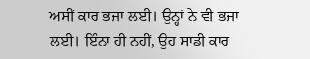ਅਸੀਂ ਕਾਰ ਭਜਾ ਲਈ। ਉਨ੍ਹਾਂ ਨੇ ਵੀ ਭਜਾ ਲਈ। ਇੰਨਾ ਹੀ ਨਹੀਂ, ਉਹ ਸਾਡੀ ਕਾਰ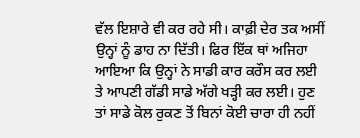ਵੱਲ ਇਸ਼ਾਰੇ ਵੀ ਕਰ ਰਹੇ ਸੀ। ਕਾਫ਼ੀ ਦੇਰ ਤਕ ਅਸੀਂ ਉਨ੍ਹਾਂ ਨੂੰ ਡਾਹ ਨਾ ਦਿੱਤੀ। ਫਿਰ ਇੱਕ ਥਾਂ ਅਜਿਹਾ ਆਇਆ ਕਿ ਉਨ੍ਹਾਂ ਨੇ ਸਾਡੀ ਕਾਰ ਕਰੌਸ ਕਰ ਲਈ ਤੇ ਆਪਣੀ ਗੱਡੀ ਸਾਡੇ ਅੱਗੇ ਖੜ੍ਹੀ ਕਰ ਲਈ। ਹੁਣ ਤਾਂ ਸਾਡੇ ਕੋਲ ਰੁਕਣ ਤੋਂ ਬਿਨਾਂ ਕੋਈ ਚਾਰਾ ਹੀ ਨਹੀਂ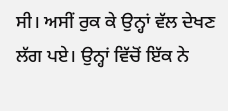ਸੀ। ਅਸੀਂ ਰੁਕ ਕੇ ਉਨ੍ਹਾਂ ਵੱਲ ਦੇਖਣ ਲੱਗ ਪਏ। ਉਨ੍ਹਾਂ ਵਿੱਚੋਂ ਇੱਕ ਨੇ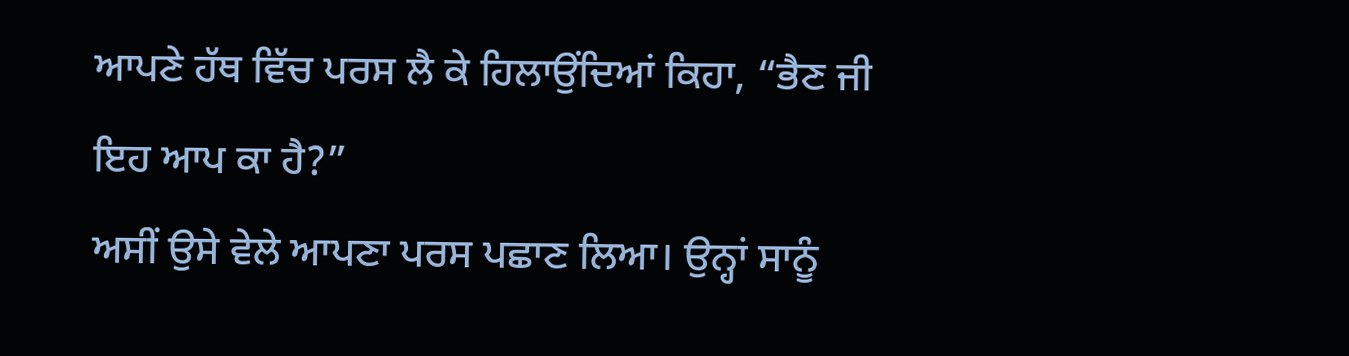ਆਪਣੇ ਹੱਥ ਵਿੱਚ ਪਰਸ ਲੈ ਕੇ ਹਿਲਾਉਂਦਿਆਂ ਕਿਹਾ, “ਭੈਣ ਜੀ ਇਹ ਆਪ ਕਾ ਹੈ?”
ਅਸੀਂ ਉਸੇ ਵੇਲੇ ਆਪਣਾ ਪਰਸ ਪਛਾਣ ਲਿਆ। ਉਨ੍ਹਾਂ ਸਾਨੂੰ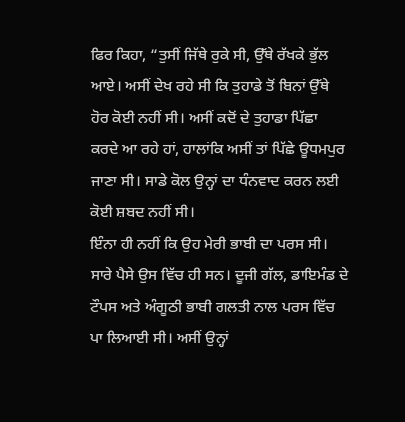ਫਿਰ ਕਿਹਾ, “ਤੁਸੀਂ ਜਿੱਥੇ ਰੁਕੇ ਸੀ, ਉੱਥੇ ਰੱਖਕੇ ਭੁੱਲ ਆਏ। ਅਸੀਂ ਦੇਖ ਰਹੇ ਸੀ ਕਿ ਤੁਹਾਡੇ ਤੋਂ ਬਿਨਾਂ ਉੱਥੇ ਹੋਰ ਕੋਈ ਨਹੀਂ ਸੀ। ਅਸੀਂ ਕਦੋਂ ਦੇ ਤੁਹਾਡਾ ਪਿੱਛਾ ਕਰਦੇ ਆ ਰਹੇ ਹਾਂ, ਹਾਲਾਂਕਿ ਅਸੀਂ ਤਾਂ ਪਿੱਛੇ ਊਧਮਪੁਰ ਜਾਣਾ ਸੀ। ਸਾਡੇ ਕੋਲ ਉਨ੍ਹਾਂ ਦਾ ਧੰਨਵਾਦ ਕਰਨ ਲਈ ਕੋਈ ਸ਼ਬਦ ਨਹੀਂ ਸੀ।
ਇੰਨਾ ਹੀ ਨਹੀਂ ਕਿ ਉਹ ਮੇਰੀ ਭਾਬੀ ਦਾ ਪਰਸ ਸੀ। ਸਾਰੇ ਪੈਸੇ ਉਸ ਵਿੱਚ ਹੀ ਸਨ। ਦੂਜੀ ਗੱਲ, ਡਾਇਮੰਡ ਦੇ ਟੌਪਸ ਅਤੇ ਅੰਗੂਠੀ ਭਾਬੀ ਗਲਤੀ ਨਾਲ ਪਰਸ ਵਿੱਚ ਪਾ ਲਿਆਈ ਸੀ। ਅਸੀਂ ਉਨ੍ਹਾਂ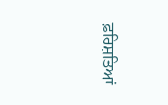ਫ਼ਰਿਸ਼ਤਿਆਂ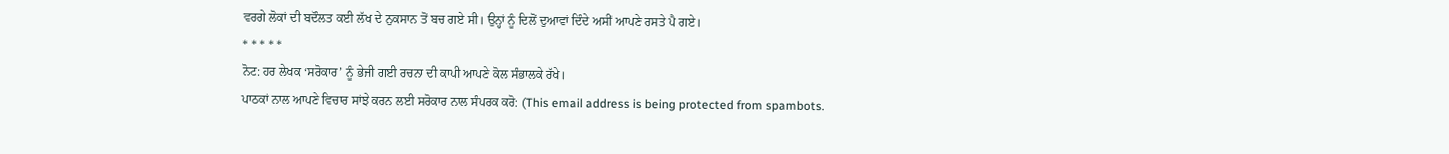ਵਰਗੇ ਲੋਕਾਂ ਦੀ ਬਦੌਲਤ ਕਈ ਲੱਖ ਦੇ ਨੁਕਸਾਨ ਤੋਂ ਬਚ ਗਏ ਸੀ। ਉਨ੍ਹਾਂ ਨੂੰ ਦਿਲੋਂ ਦੁਆਵਾਂ ਦਿੰਦੇ ਅਸੀਂ ਆਪਣੇ ਰਸਤੇ ਪੈ ਗਏ।
* * * * *
ਨੋਟ: ਹਰ ਲੇਖਕ ‘ਸਰੋਕਾਰ’ ਨੂੰ ਭੇਜੀ ਗਈ ਰਚਨਾ ਦੀ ਕਾਪੀ ਆਪਣੇ ਕੋਲ ਸੰਭਾਲਕੇ ਰੱਖੇ।
ਪਾਠਕਾਂ ਨਾਲ ਆਪਣੇ ਵਿਚਾਰ ਸਾਂਝੇ ਕਰਨ ਲਈ ਸਰੋਕਾਰ ਨਾਲ ਸੰਪਰਕ ਕਰੋ: (This email address is being protected from spambots.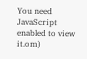You need JavaScript enabled to view it.om)